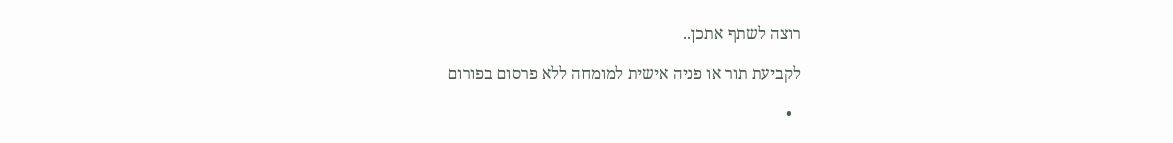רוצה לשתף אתכן..

לקביעת תור או פניה אישית למומחה ללא פרסום בפורום

  •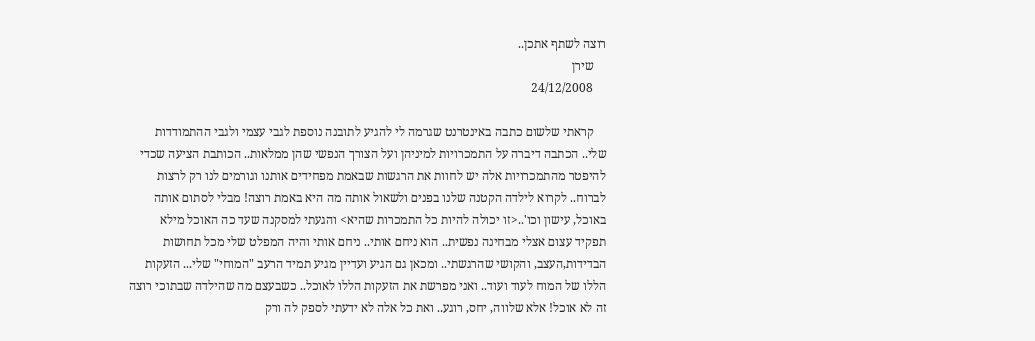רוצה לשתף אתכן..
    שירן
    24/12/2008

    קראתי שלשום כתבה באינטרנט שגרמה לי להגיע לתובנה נוספת לגבי עצמי ולגבי ההתמודדות שלי.. הכתבה דיברה על התמכרויות למיניהן ועל הצורך הנפשי שהן ממלאות.. הכותבת הציעה שכדי להיפטר מהתמכרויות אלה יש לחוות את הרגשות שבאמת מפחידים אותנו וגורמים לנו רק לרצות לברוח.. לקרוא לילדה הקטנה שלנו בפנים ולשאול אותה מה היא באמת רוצה! מבלי לסתום אותה באוכל, עישון וכו'..<זו יכולה להיות כל התמכרות שהיא> והגעתי למסקנה שעד כה האוכל מילא תפקיד עצום אצלי מבחינה נפשית.. הוא ניחם אותי.. ניחם אותי והיה המפלט שלי מכל תחושות הבדידות,העצב, והקושי שהרגשתי.. ומכאן גם הגיע ועדיין מגיע תמיד הרעב "המוחי" שלי... הזעקות הללו של המוח לעוד ועוד.. ואני מפרשת את הזעקות הללו לאוכל.. כשבעצם מה שהילדה שבתוכי רוצה זה לא אוכל! אלא שלווה, יחס, רוגע.. ואת כל אלה לא ידעתי לספק לה ורק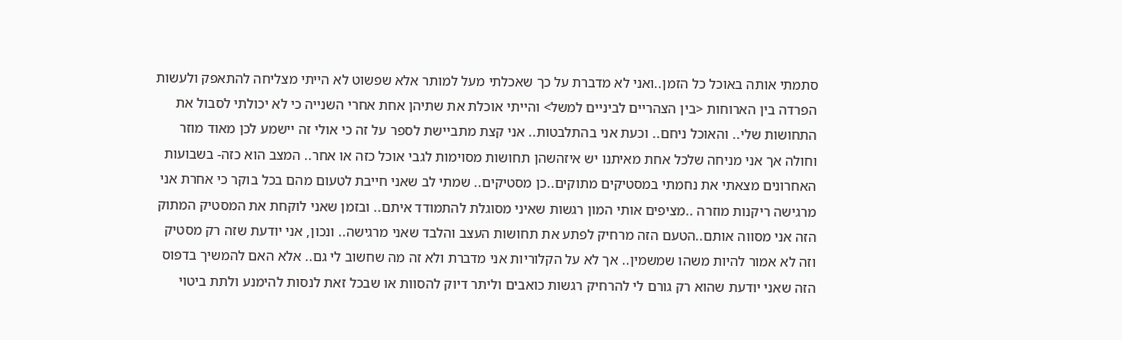סתמתי אותה באוכל כל הזמן..ואני לא מדברת על כך שאכלתי מעל למותר אלא שפשוט לא הייתי מצליחה להתאפק ולעשות הפרדה בין הארוחות <בין הצהריים לביניים למשל> והייתי אוכלת את שתיהן אחת אחרי השנייה כי לא יכולתי לסבול את התחושות שלי.. והאוכל ניחם.. וכעת אני בהתלבטות.. אני קצת מתביישת לספר על זה כי אולי זה יישמע לכן מאוד מוזר וחולה אך אני מניחה שלכל אחת מאיתנו יש איזהשהן תחושות מסוימות לגבי אוכל כזה או אחר.. המצב הוא כזה- בשבועות האחרונים מצאתי את נחמתי במסטיקים מתוקים..כן מסטיקים.. שמתי לב שאני חייבת לטעום מהם בכל בוקר כי אחרת אני מרגישה ריקנות מוזרה ..מציפים אותי המון רגשות שאיני מסוגלת להתמודד איתם.. ובזמן שאני לוקחת את המסטיק המתוק הזה אני מסווה אותם..הטעם הזה מרחיק לפתע את תחושות העצב והלבד שאני מרגישה.. ונכון, אני יודעת שזה רק מסטיק וזה לא אמור להיות משהו שמשמין.. אך לא על הקלוריות אני מדברת ולא זה מה שחשוב לי גם.. אלא האם להמשיך בדפוס הזה שאני יודעת שהוא רק גורם לי להרחיק רגשות כואבים וליתר דיוק להסוות או שבכל זאת לנסות להימנע ולתת ביטוי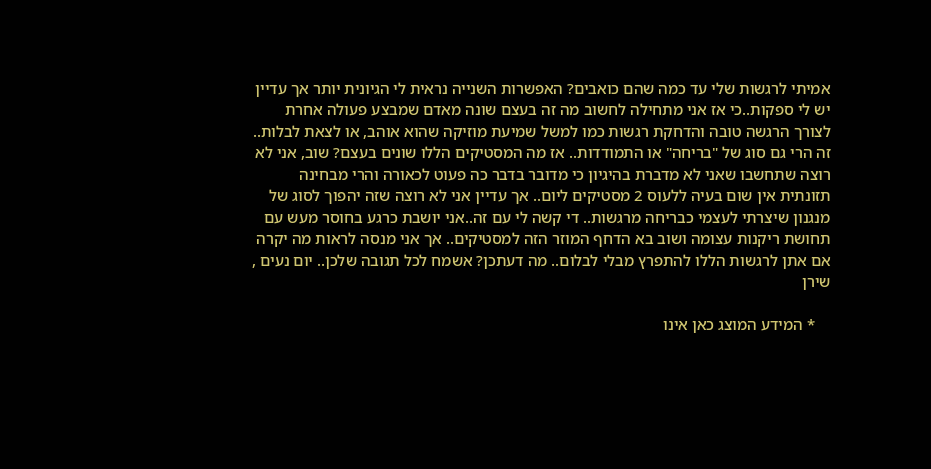אמיתי לרגשות שלי עד כמה שהם כואבים? האפשרות השנייה נראית לי הגיונית יותר אך עדיין יש לי ספקות..כי אז אני מתחילה לחשוב מה זה בעצם שונה מאדם שמבצע פעולה אחרת לצורך הרגשה טובה והדחקת רגשות כמו למשל שמיעת מוזיקה שהוא אוהב, או לצאת לבלות.. זה הרי גם סוג של "בריחה" או התמודדות.. אז מה המסטיקים הללו שונים בעצם? שוב, אני לא רוצה שתחשבו שאני לא מדברת בהיגיון כי מדובר בדבר כה פעוט לכאורה והרי מבחינה תזונתית אין שום בעיה ללעוס 2 מסטיקים ליום.. אך עדיין אני לא רוצה שזה יהפוך לסוג של מנגנון שיצרתי לעצמי כבריחה מרגשות.. די קשה לי עם זה..אני יושבת כרגע בחוסר מעש עם תחושת ריקנות עצומה ושוב בא הדחף המוזר הזה למסטיקים.. אך אני מנסה לראות מה יקרה אם אתן לרגשות הללו להתפרץ מבלי לבלום.. מה דעתכן? אשמח לכל תגובה שלכן.. יום נעים , שירן

    * המידע המוצג כאן אינו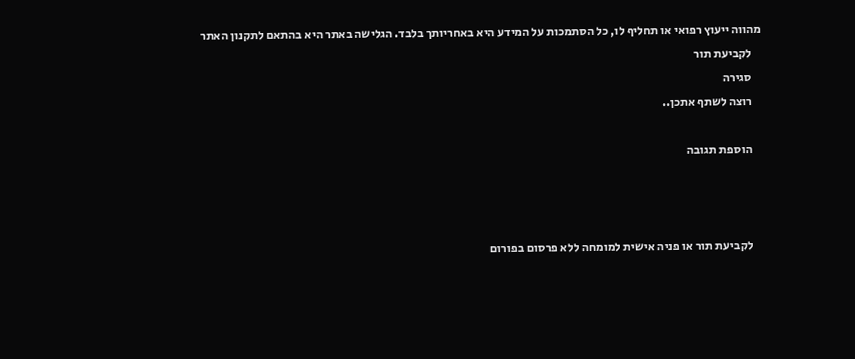מהווה ייעוץ רפואי או תחליף לו, כל הסתמכות על המידע היא באחריותך בלבד. הגלישה באתר היא בהתאם לתקנון האתר
    לקביעת תור
    סגירה
    רוצה לשתף אתכן..

    הוספת תגובה



    לקביעת תור או פניה אישית למומחה ללא פרסום בפורום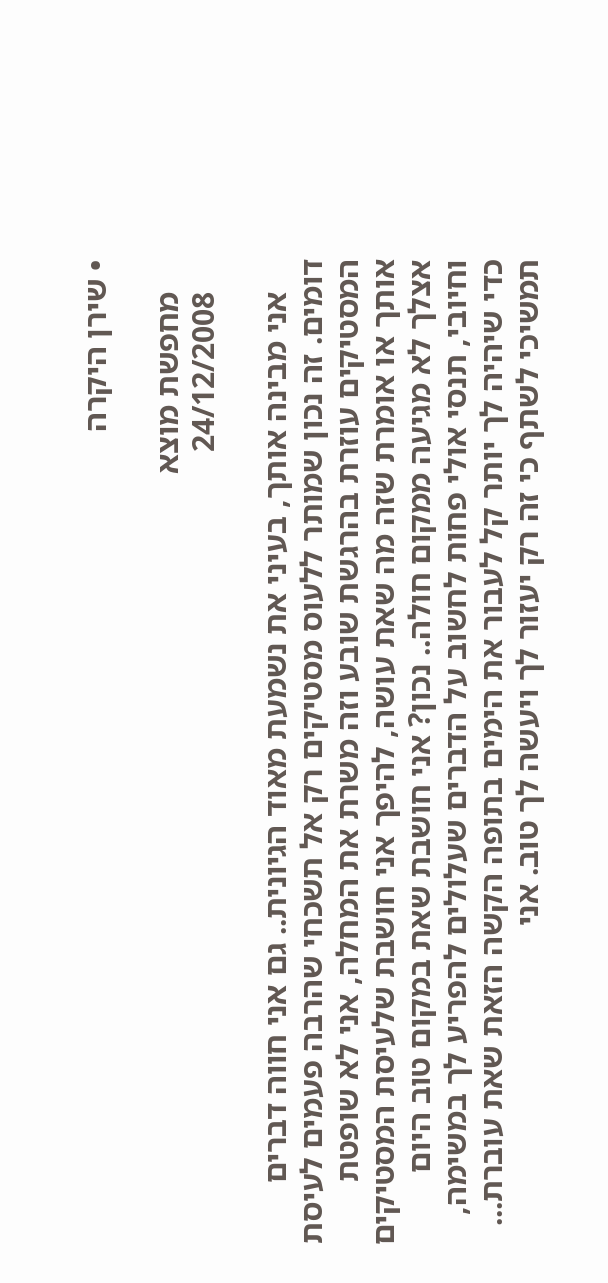• שירן היקרה

    מחפשת מוצא
    24/12/2008

    אני מבינה אותך, בעיני את נשמעת מאוד הגיונית.. גם אני חווה דברים דומים. זה נכון שמותר ללעוס מסטיקים רק אל תשכחי שהרבה פעמים לעיסת המסטיקים עוזרת בהרגשת שובע וזה משרת את המחלה, אני לא שופטת אותך או אומרת שזה מה שאת עושה, להיפך אני חושבת שלעיסת המסטיקים אצלך לא מגיעה ממקום חולה.. נכון? אני חושבת שאת במקום טוב היום וחיובי, תנסי אולי פחות לחשוב על הדברים שעלולים להפריע לך במשימה, כדי שיהיה לך יותר קל לעבור את הימים בתופה הקשה הזאת שאת עוברת... תמשיכי לשתף כי זה רק יעזור לך ויעשה לך טוב. אני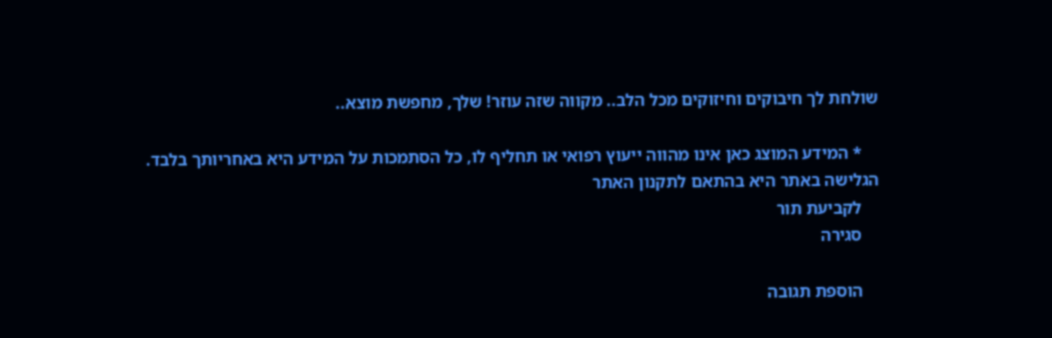שולחת לך חיבוקים וחיזוקים מכל הלב.. מקווה שזה עוזר! שלך, מחפשת מוצא..

    * המידע המוצג כאן אינו מהווה ייעוץ רפואי או תחליף לו, כל הסתמכות על המידע היא באחריותך בלבד. הגלישה באתר היא בהתאם לתקנון האתר
    לקביעת תור
    סגירה

    הוספת תגובה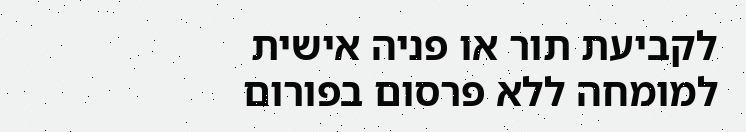לקביעת תור או פניה אישית למומחה ללא פרסום בפורום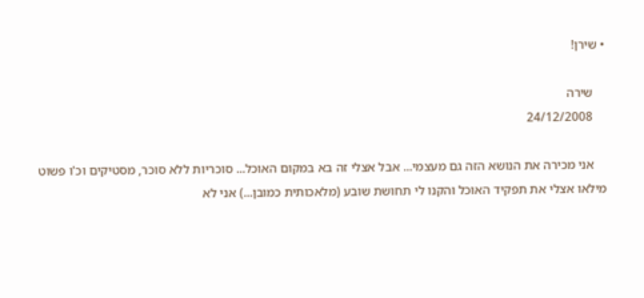• שירן!

    שירה
    24/12/2008

    אני מכירה את הנושא הזה גם מעצמי... אבל אצלי זה בא במקום האוכל... סוכריות ללא סוכר, מסטיקים וכ'ו פשוט מילאו אצלי את תפקיד האוכל והקנו לי תחושת שובע (מלאכותית כמובן...) אני לא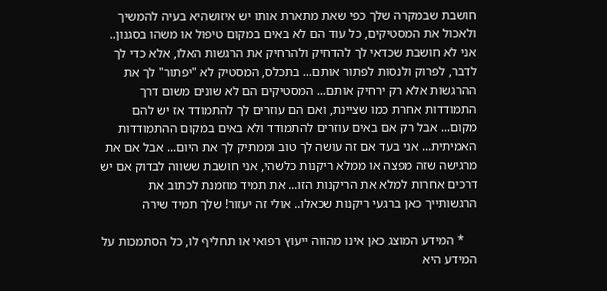חושבת שבמקרה שלך כפי שאת מתארת אותו יש איזושהיא בעיה להמשיך ולאכול את המסטיקים, כל עוד הם לא באים במקום טיפול או משהו בסגנון.. אני לא חושבת שכדאי לך להדחיק ולהרחיק את הרגשות האלו, אלא כדי לך לדבר, לפרוק ולנסות לפתור אותם... בתכלס, המסטיק לא "יפתור" לך את ההרגשות אלא רק ירחיק אותם... המסטיקים הם לא שונים משום דרך התמודדות אחרת כמו שציינת, ואם הם עוזרים לך להתמודד אז יש להם מקום... אבל רק אם באים עוזרים להתמודד ולא באים במקום ההתמודדות האמיתית... אני בעד אם זה עושה לך טוב וממתיק לך את היום... אבל אם את מרגישה שזה מפצה או ממלא ריקנות כלשהי, אני חושבת ששווה לבדוק אם יש דרכים אחרות למלא את הריקנות הזו... את תמיד מוזמנת לכתוב את הרגשותייך כאן ברגעי ריקנות שכאלו.. אולי זה יעזור! שלך תמיד שירה

    * המידע המוצג כאן אינו מהווה ייעוץ רפואי או תחליף לו, כל הסתמכות על המידע היא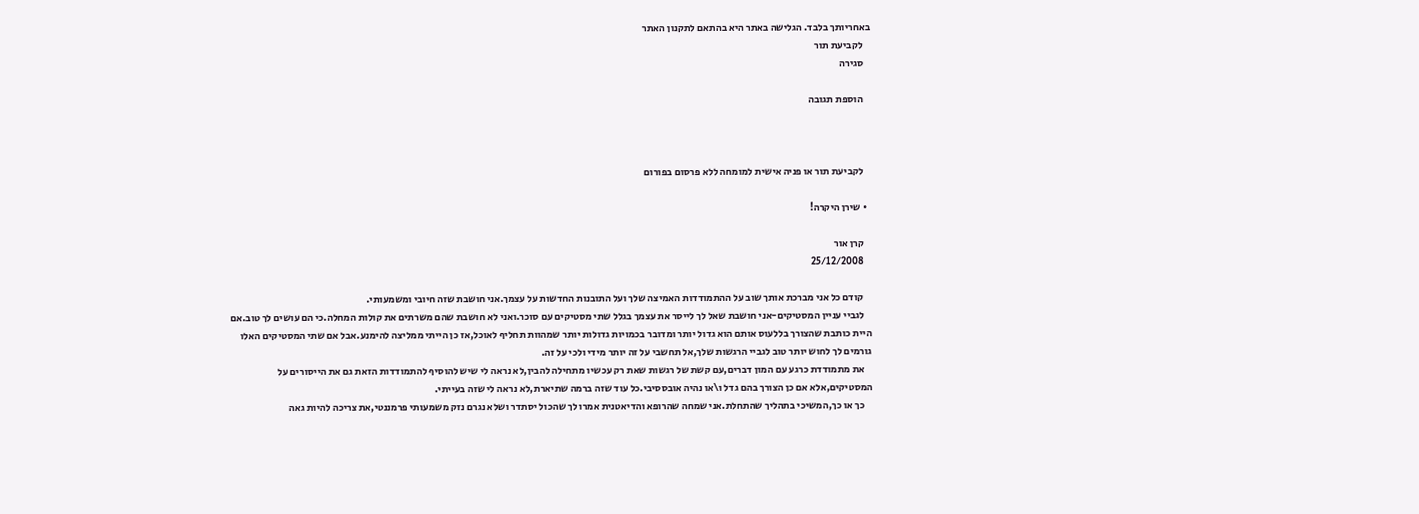באחריותך בלבד. הגלישה באתר היא בהתאם לתקנון האתר
    לקביעת תור
    סגירה

    הוספת תגובה



    לקביעת תור או פניה אישית למומחה ללא פרסום בפורום

  • שירן היקרה!

    קרן אור
    25/12/2008

    קודם כל אני מברכת אותך שוב על ההתמודדות האמיצה שלך ועל התובנות החדשות על עצמך.אני חושבת שזה חיובי ומשמעותי.
    לגביי עניין המסטיקים-אני חושבת שאל לך לייסר את עצמך בגלל שתי מסטיקים עם סוכר.ואני לא חושבת שהם משרתים את קולות המחלה.כי הם עושים לך טוב.אם היית כותבת שהצורך בללעוס אותם הוא גדול יותר ומדובר בכמויות גדולות יותר שמהוות תחליף לאוכל,אז כן הייתי ממליצה להימנע.אבל אם שתי המסטיקים האלו גורמים לך לחוש יותר טוב לגביי הרגשות שלך,אל תחשבי על זה יותר מידי ולכי על זה.
    את מתמודדת כרגע עם המון דברים,עם קשת של רגשות שאת רק עכשיו מתחילה להבין,לא נראה לי שיש להוסיף להתמודדות הזאת גם את הייסורים על המסטיקים,אלא אם כן הצורך בהם גדל ו\או נהיה אובססיבי.כל עוד שזה ברמה שתיארת,לא נראה לי שזה בעייתי.
    כך או כך,המשיכי בתהליך שהתחלת.אני שמחה שהרופא והדיאטנית אמרו לך שהכול יסתדר ושלא נגרם נזק משמעותי פרמננטי,את צריכה להיות גאה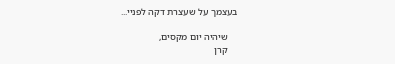בעצמך על שעצרת דקה לפניי...

    שיהיה יום מקסים,
    קרן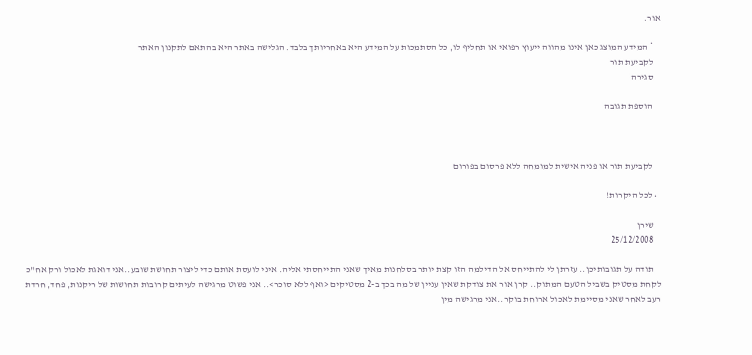אור.

    * המידע המוצג כאן אינו מהווה ייעוץ רפואי או תחליף לו, כל הסתמכות על המידע היא באחריותך בלבד. הגלישה באתר היא בהתאם לתקנון האתר
    לקביעת תור
    סגירה

    הוספת תגובה



    לקביעת תור או פניה אישית למומחה ללא פרסום בפורום

  • לכל היקרות!

    שירן
    25/12/2008

    תודה על תגובותיכן.. עזרתן לי להתייחס אל הדילמה הזו קצת יותר בסלחנות מאיך שאני התייחסתי אליה. איני לועסת אותם כדי ליצור תחושת שובע..אני דואגת לאכול ורק אח"כ לקחת מסטיק בשביל הטעם המתוק.. קרן אור את צודקת שאין עניין של מה בכך ב-2 מסטיקים <ואף ללא סוכר>.. אני פשוט מרגישה לעיתים קרובות תחושות של ריקנות, פחד, חרדת רעב לאחר שאני מסיימת לאכול ארוחת בוקר..אני מרגישה מין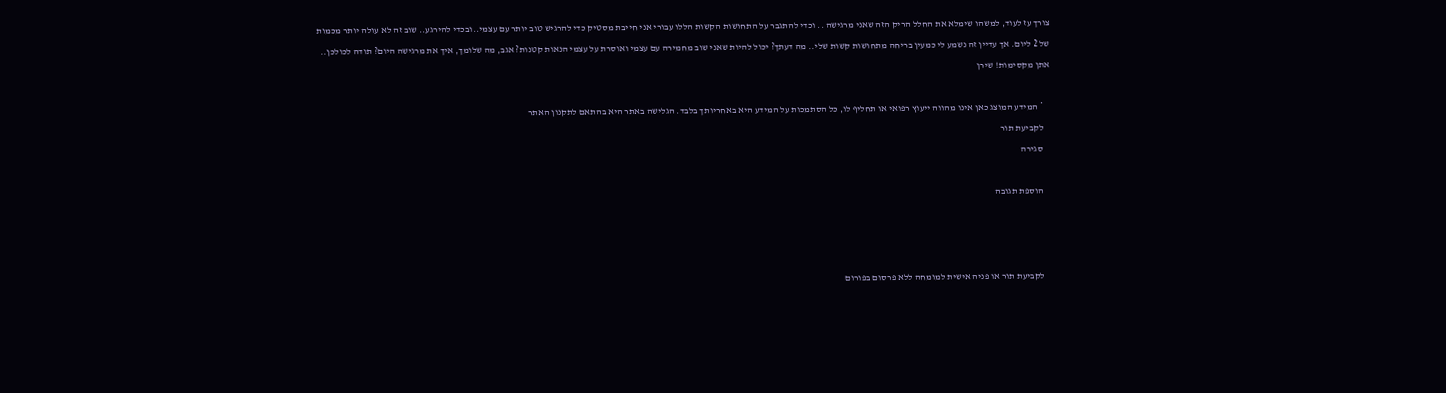צורך עז לעוד, למשהו שימלא את החלל הריק הזה שאני מרגישה .. וכדי להתגבר על התחושות הקשות הללו עבורי אני חייבת מסטיק כדי להרגיש טוב יותר עם עצמי..ובכדי להירגע.. שוב זה לא עולה יותר מכמות של 2 ליום. אך עדיין זה נשמע לי כמעין בריחה מתחושות קשות שלי.. מה דעתך? יכול להיות שאני שוב מחמירה עם עצמי ואוסרת על עצמי הנאות קטנות? אגב, מה שלומך, איך את מרגישה היום? תודה לכולכן.. אתן מקסימות! שירן

    * המידע המוצג כאן אינו מהווה ייעוץ רפואי או תחליף לו, כל הסתמכות על המידע היא באחריותך בלבד. הגלישה באתר היא בהתאם לתקנון האתר
    לקביעת תור
    סגירה

    הוספת תגובה



    לקביעת תור או פניה אישית למומחה ללא פרסום בפורום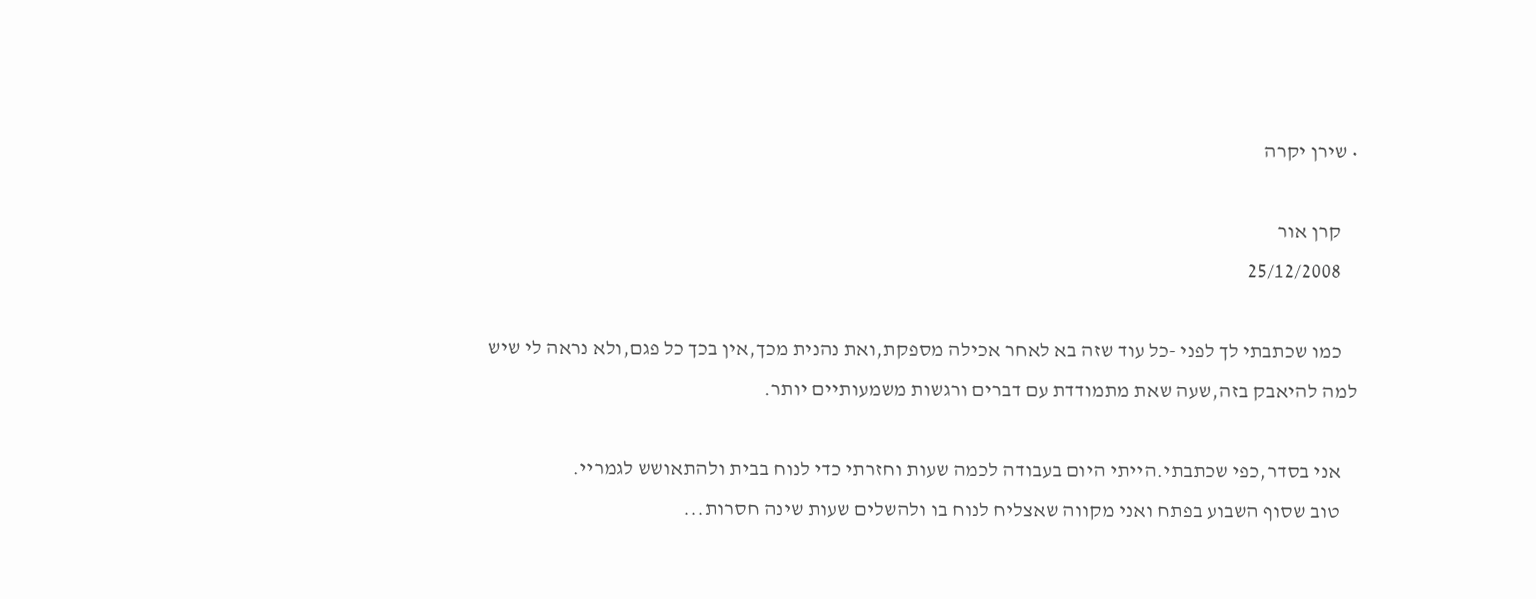• שירן יקרה

    קרן אור
    25/12/2008

    כמו שכתבתי לך לפני -כל עוד שזה בא לאחר אכילה מספקת,ואת נהנית מכך,אין בכך כל פגם,ולא נראה לי שיש למה להיאבק בזה,שעה שאת מתמודדת עם דברים ורגשות משמעותיים יותר.

    אני בסדר,כפי שכתבתי.הייתי היום בעבודה לכמה שעות וחזרתי כדי לנוח בבית ולהתאושש לגמריי.
    טוב שסוף השבוע בפתח ואני מקווה שאצליח לנוח בו ולהשלים שעות שינה חסרות...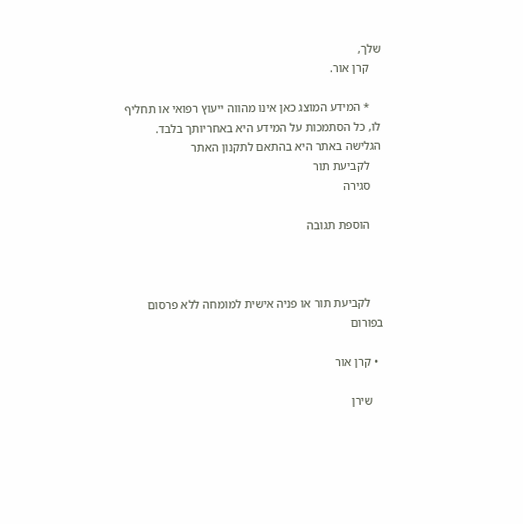שלך,
    קרן אור.

    * המידע המוצג כאן אינו מהווה ייעוץ רפואי או תחליף לו, כל הסתמכות על המידע היא באחריותך בלבד. הגלישה באתר היא בהתאם לתקנון האתר
    לקביעת תור
    סגירה

    הוספת תגובה



    לקביעת תור או פניה אישית למומחה ללא פרסום בפורום

  • קרן אור

    שירן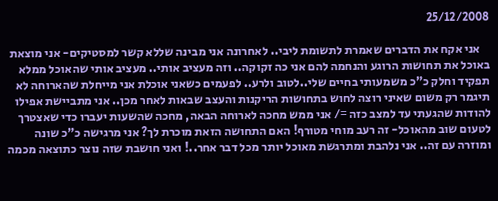25/12/2008

    אני אקח את הדברים שאמרת לתשומת ליבי.. לאחרונה אני מבינה שללא קשר למסטיקים- אני מוצאת באוכל את תחושות הרוגע והנחמה להם אני כה זקוקה.. וזה מעציב אותי.. מעציב אותי שהאוכל ממלא תפקיד וחלק כ"כ משמעותי בחיים שלי..לטוב ולרע.. לפעמים כשאני אוכלת אני מייחלת שהארוחה לא תיגמר רק משום שאיני רוצה לחוש בתחושות הריקנות והעצב שבאות לאחר מכן.. אני מתביישת אפילו להודות שהגעתי עד למצב כזה =/ אני ממש מחכה לארוחה הבאה, מחכה שהשעות יעברו כדי שאצטרך לטעום שוב מהאוכל- זה רעב מוחי מטורף! האם התחושה הזאת מוכרת לך? אני מרגישה כ"כ שונה ומוזרה עם זה.. אני נלהבת ומתרגשת מאוכל יותר מכל דבר אחר..! ואני חושבת שזה נוצר כתוצאה מכמה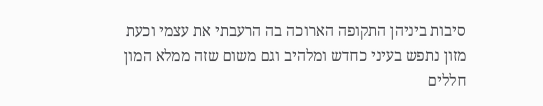סיבות ביניהן התקופה הארוכה בה הרעבתי את עצמי וכעת מזון נתפש בעיני כחדש ומלהיב וגם משום שזה ממלא המון חללים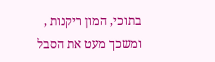בתוכי, המון ריקנות , ומשכך מעט את הסבל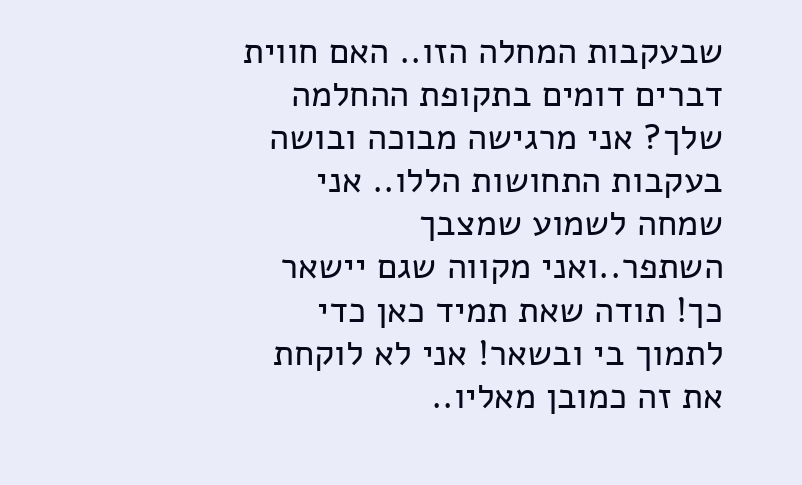שבעקבות המחלה הזו.. האם חווית דברים דומים בתקופת ההחלמה שלך? אני מרגישה מבוכה ובושה בעקבות התחושות הללו.. אני שמחה לשמוע שמצבך השתפר..ואני מקווה שגם יישאר כך! תודה שאת תמיד כאן כדי לתמוך בי ובשאר! אני לא לוקחת את זה כמובן מאליו..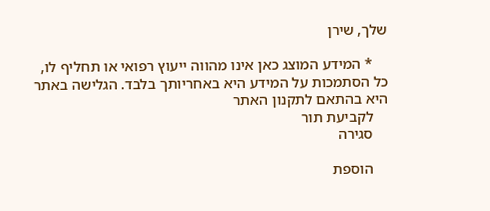שלך, שירן

    * המידע המוצג כאן אינו מהווה ייעוץ רפואי או תחליף לו, כל הסתמכות על המידע היא באחריותך בלבד. הגלישה באתר היא בהתאם לתקנון האתר
    לקביעת תור
    סגירה

    הוספת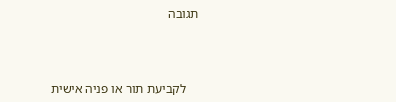תגובה



    לקביעת תור או פניה אישית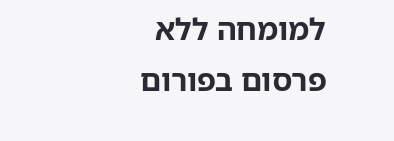למומחה ללא פרסום בפורום